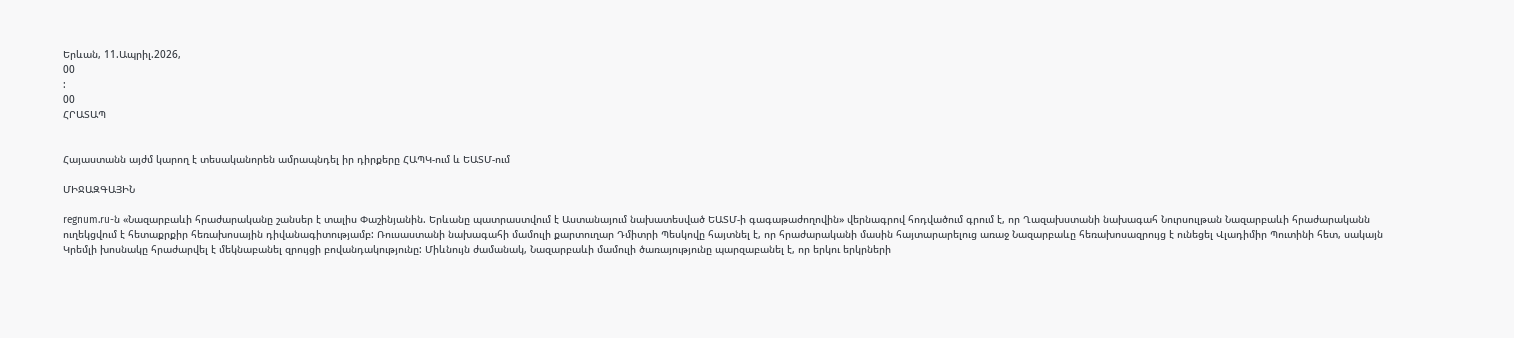Երևան, 11.Ապրիլ.2026,
00
:
00
ՀՐԱՏԱՊ


Հայաստանն այժմ կարող է տեսականորեն ամրապնդել իր դիրքերը ՀԱՊԿ-ում և ԵԱՏՄ-ում

ՄԻՋԱԶԳԱՅԻՆ

regnum.ru-ն «Նազարբաևի հրաժարականը շանսեր է տալիս Փաշինյանին. Երևանը պատրաստվում է Աստանայում նախատեսված ԵԱՏՄ-ի գագաթաժողովին» վերնագրով հոդվածում գրում է, որ Ղազախստանի նախագահ Նուրսուլթան Նազարբաևի հրաժարականն ուղեկցվում է հետաքրքիր հեռախոսային դիվանագիտությամբ: Ռուսաստանի նախագահի մամուլի քարտուղար Դմիտրի Պեսկովը հայտնել է, որ հրաժարականի մասին հայտարարելուց առաջ Նազարբաևը հեռախոսազրույց է ունեցել Վլադիմիր Պուտինի հետ, սակայն Կրեմլի խոսնակը հրաժարվել է մեկնաբանել զրույցի բովանդակությունը: Միևնույն ժամանակ, Նազարբաևի մամուլի ծառայությունը պարզաբանել է, որ երկու երկրների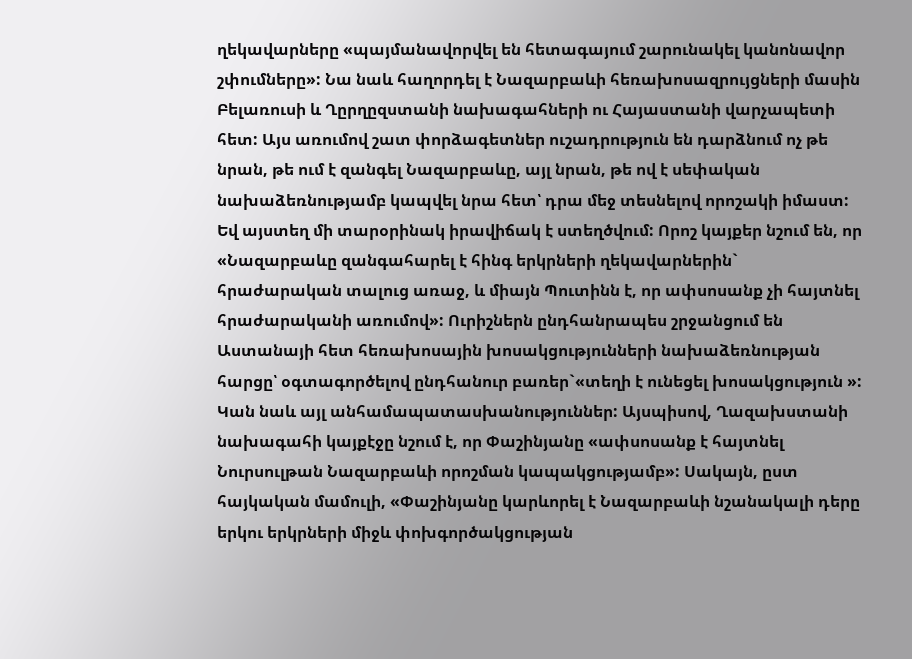ղեկավարները «պայմանավորվել են հետագայում շարունակել կանոնավոր շփումները»: Նա նաև հաղորդել է Նազարբաևի հեռախոսազրույցների մասին Բելառուսի և Ղըրղըզստանի նախագահների ու Հայաստանի վարչապետի հետ: Այս առումով շատ փորձագետներ ուշադրություն են դարձնում ոչ թե նրան, թե ում է զանգել Նազարբաևը, այլ նրան, թե ով է սեփական նախաձեռնությամբ կապվել նրա հետ՝ դրա մեջ տեսնելով որոշակի իմաստ: Եվ այստեղ մի տարօրինակ իրավիճակ է ստեղծվում: Որոշ կայքեր նշում են, որ «Նազարբաևը զանգահարել է հինգ երկրների ղեկավարներին` հրաժարական տալուց առաջ, և միայն Պուտինն է, որ ափսոսանք չի հայտնել հրաժարականի առումով»: Ուրիշներն ընդհանրապես շրջանցում են Աստանայի հետ հեռախոսային խոսակցությունների նախաձեռնության հարցը՝ օգտագործելով ընդհանուր բառեր`«տեղի է ունեցել խոսակցություն »: Կան նաև այլ անհամապատասխանություններ: Այսպիսով, Ղազախստանի նախագահի կայքէջը նշում է, որ Փաշինյանը «ափսոսանք է հայտնել Նուրսուլթան Նազարբաևի որոշման կապակցությամբ»: Սակայն, ըստ հայկական մամուլի, «Փաշինյանը կարևորել է Նազարբաևի նշանակալի դերը երկու երկրների միջև փոխգործակցության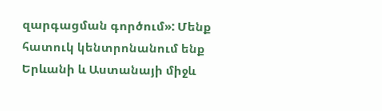զարգացման գործում»: Մենք հատուկ կենտրոնանում ենք Երևանի և Աստանայի միջև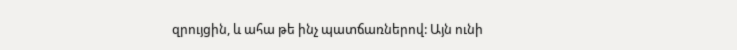զրույցին, և ահա թե ինչ պատճառներով: Այն ունի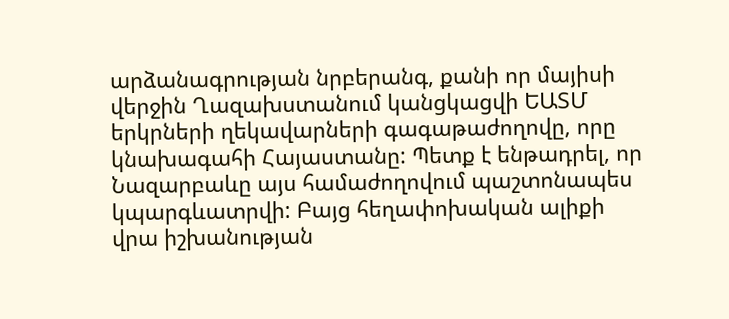արձանագրության նրբերանգ, քանի որ մայիսի վերջին Ղազախստանում կանցկացվի ԵԱՏՄ երկրների ղեկավարների գագաթաժողովը, որը կնախագահի Հայաստանը: Պետք է ենթադրել, որ Նազարբաևը այս համաժողովում պաշտոնապես կպարգևատրվի: Բայց հեղափոխական ալիքի վրա իշխանության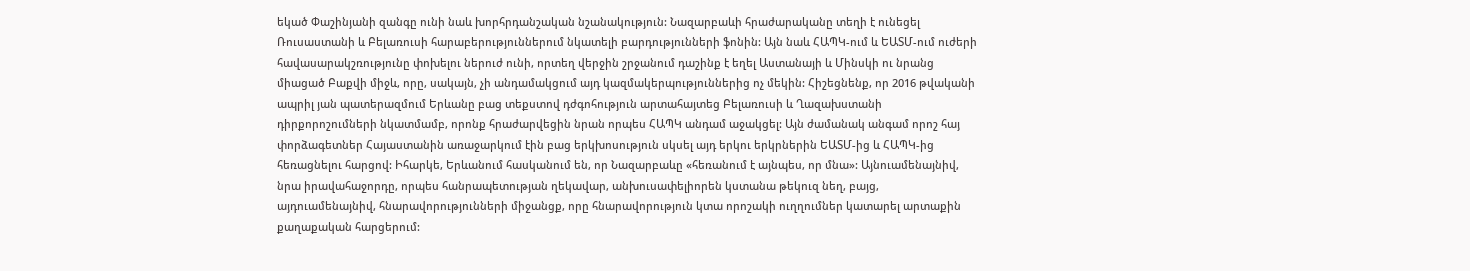եկած Փաշինյանի զանգը ունի նաև խորհրդանշական նշանակություն: Նազարբաևի հրաժարականը տեղի է ունեցել Ռուսաստանի և Բելառուսի հարաբերություններում նկատելի բարդությունների ֆոնին: Այն նաև ՀԱՊԿ-ում և ԵԱՏՄ-ում ուժերի հավասարակշռությունը փոխելու ներուժ ունի, որտեղ վերջին շրջանում դաշինք է եղել Աստանայի և Մինսկի ու նրանց միացած Բաքվի միջև, որը, սակայն, չի անդամակցում այդ կազմակերպություններից ոչ մեկին: Հիշեցնենք, որ 2016 թվականի ապրիլ յան պատերազմում Երևանը բաց տեքստով դժգոհություն արտահայտեց Բելառուսի և Ղազախստանի դիրքորոշումների նկատմամբ, որոնք հրաժարվեցին նրան որպես ՀԱՊԿ անդամ աջակցել: Այն ժամանակ անգամ որոշ հայ փորձագետներ Հայաստանին առաջարկում էին բաց երկխոսություն սկսել այդ երկու երկրներին ԵԱՏՄ-ից և ՀԱՊԿ-ից հեռացնելու հարցով: Իհարկե, Երևանում հասկանում են, որ Նազարբաևը «հեռանում է այնպես, որ մնա»: Այնուամենայնիվ, նրա իրավահաջորդը, որպես հանրապետության ղեկավար, անխուսափելիորեն կստանա թեկուզ նեղ, բայց, այդուամենայնիվ, հնարավորությունների միջանցք, որը հնարավորություն կտա որոշակի ուղղումներ կատարել արտաքին քաղաքական հարցերում: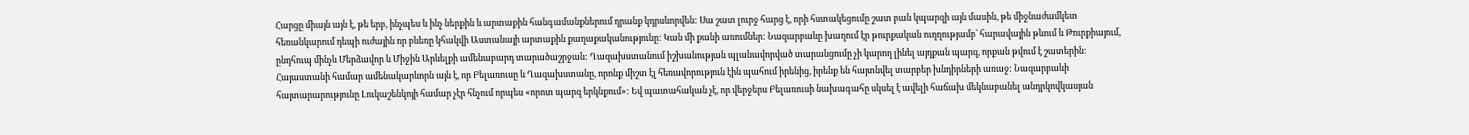Հարցը միայն այն է, թե երբ, ինչպես և ինչ ներքին և արտաքին հանգամանքներում դրանք կդրսևորվեն: Սա շատ լուրջ հարց է, որի հստակեցումը շատ բան կպարզի այն մասին, թե միջնաժամկետ հեռանկարում դեպի ուժային որ բևեռը կհակվի Աստանայի արտաքին քաղաքականությունը: Կան մի քանի առումներ: Նազարբաևը խաղում էր թուրքական ուղղությամբ՝ հարավային թևում և Թուրքիայում, ընդհուպ մինչև Մերձավոր և Միջին Արևելքի ամենաբարդ տարածաշրջան: Ղազախստանում իշխանության պլանավորված տարանցումը չի կարող լինել այդքան պարզ, որքան թվում է շատերին: Հայաստանի համար ամենակարևորն այն է, որ Բելառուսը և Ղազախստանը, որոնք միշտ էլ հեռավորություն էին պահում իրենից, իրենք են հայտնվել տարբեր խնդիրների առաջ: Նազարբաևի հայտարարությունը Լուկաշենկոյի համար չէր հնչում որպես «որոտ պարզ երկնքում»: Եվ պատահական չէ, որ վերջերս Բելառուսի նախագահը սկսել է ավելի հաճախ մեկնաբանել անդրկովկասյան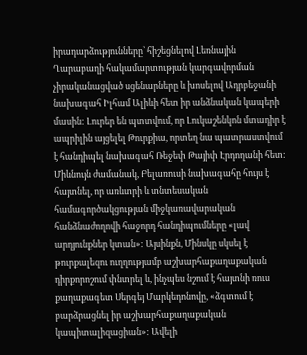իրադարձությունները՝ հիշեցնելով Լեռնային Ղարաբաղի հակամարտության կարգավորման չիրականացված սցենարները և խոսելով Ադրբեջանի նախագահ Իլհամ Ալիևի հետ իր անձնական կապերի մասին: Լուրեր են պտտվում, որ Լուկաշենկոն մտադիր է ապրիլին այցելել Թուրքիա, որտեղ նա պատրաստվում է հանդիպել նախագահ Ռեջեփ Թայիփ Էրդողանի հետ: Միևնույն ժամանակ, Բելառուսի նախագահը հույս է հայտնել, որ առևտրի և տնտեսական համագործակցության միջկառավարական հանձնաժողովի հաջորդ հանդիպումները «լավ արդյունքներ կտան»: Այսինքն, Մինսկը սկսել է թուրքալեզու ուղղությամբ աշխարհաքաղաքական դիրքորոշում փնտրել և, ինչպես նշում է հայտնի ռուս քաղաքագետ Սերգեյ Մարկեդոնովը, «ձգտում է բարձրացնել իր աշխարհաքաղաքական կապիտալիզացիան»: Ավելի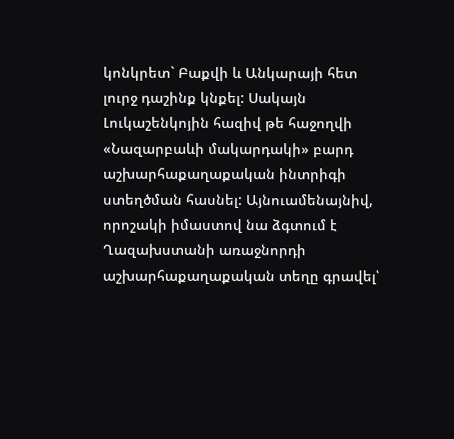կոնկրետ` Բաքվի և Անկարայի հետ լուրջ դաշինք կնքել: Սակայն Լուկաշենկոյին հազիվ թե հաջողվի «Նազարբաևի մակարդակի» բարդ աշխարհաքաղաքական ինտրիգի ստեղծման հասնել: Այնուամենայնիվ, որոշակի իմաստով նա ձգտում է Ղազախստանի առաջնորդի աշխարհաքաղաքական տեղը գրավել՝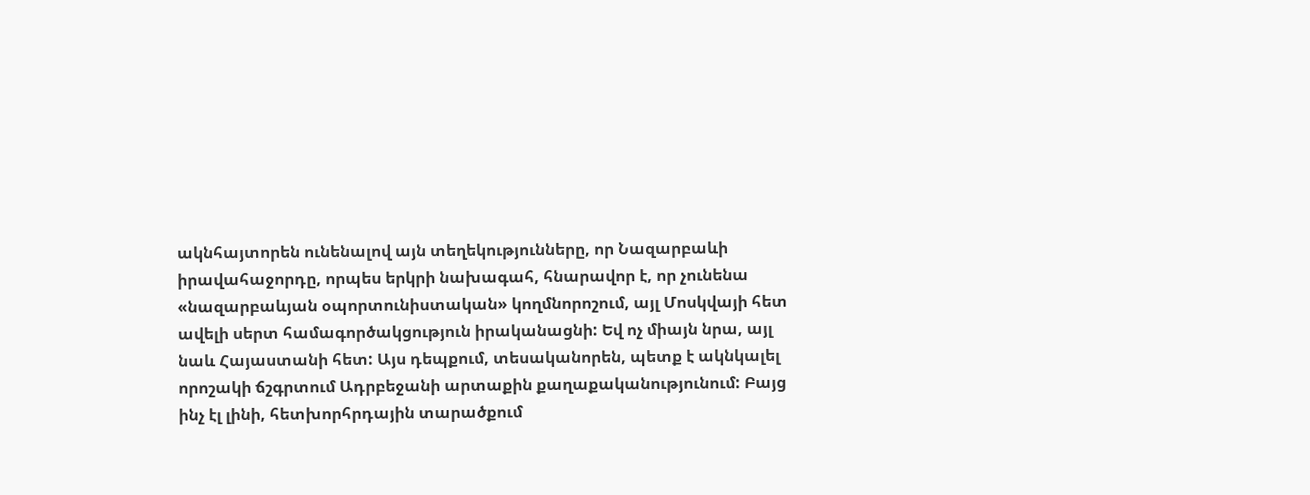ակնհայտորեն ունենալով այն տեղեկությունները, որ Նազարբաևի իրավահաջորդը, որպես երկրի նախագահ, հնարավոր է, որ չունենա «նազարբաևյան օպորտունիստական» կողմնորոշում, այլ Մոսկվայի հետ ավելի սերտ համագործակցություն իրականացնի: Եվ ոչ միայն նրա, այլ նաև Հայաստանի հետ: Այս դեպքում, տեսականորեն, պետք է ակնկալել որոշակի ճշգրտում Ադրբեջանի արտաքին քաղաքականությունում: Բայց ինչ էլ լինի, հետխորհրդային տարածքում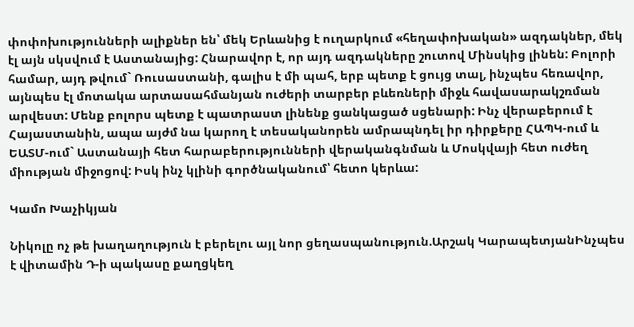փոփոխությունների ալիքներ են՝ մեկ Երևանից է ուղարկում «հեղափոխական» ազդակներ, մեկ էլ այն սկսվում է Աստանայից: Հնարավոր է, որ այդ ազդակները շուտով Մինսկից լինեն: Բոլորի համար, այդ թվում` Ռուսաստանի, գալիս է մի պահ, երբ պետք է ցույց տալ, ինչպես հեռավոր, այնպես էլ մոտակա արտասահմանյան ուժերի տարբեր բևեռների միջև հավասարակշռման արվեստ: Մենք բոլորս պետք է պատրաստ լինենք ցանկացած սցենարի: Ինչ վերաբերում է Հայաստանին, ապա այժմ նա կարող է տեսականորեն ամրապնդել իր դիրքերը ՀԱՊԿ-ում և ԵԱՏՄ-ում` Աստանայի հետ հարաբերությունների վերականգնման և Մոսկվայի հետ ուժեղ միության միջոցով: Իսկ ինչ կլինի գործնականում՝ հետո կերևա:

Կամո Խաչիկյան

Նիկոլը ոչ թե խաղաղություն է բերելու այլ նոր ցեղասպանություն.Արշակ ԿարապետյանԻնչպես է վիտամին Դ-ի պակասը քաղցկեղ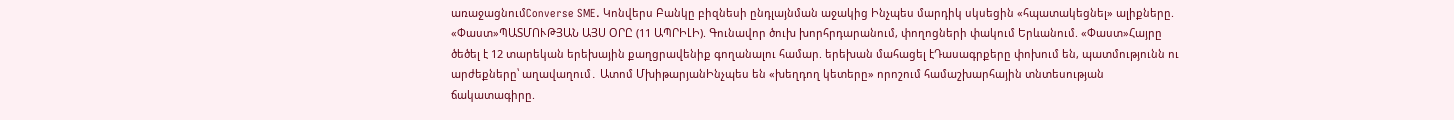առաջացնումConverse SME. Կոնվերս Բանկը բիզնեսի ընդլայնման աջակից Ինչպես մարդիկ սկսեցին «հպատակեցնել» ալիքները. «Փաստ»ՊԱՏՄՈՒԹՅԱՆ ԱՅՍ ՕՐԸ (11 ԱՊՐԻԼԻ). Գունավոր ծուխ խորհրդարանում, փողոցների փակում Երևանում. «Փաստ»Հայրը ծեծել է 12 տարեկան երեխային քաղցրավենիք գողանալու համար. երեխան մահացել էԴասագրքերը փոխում են, պատմությունն ու արժեքները՝ աղավաղում․ Ատոմ ՄխիթարյանԻնչպես են «խեղդող կետերը» որոշում համաշխարհային տնտեսության ճակատագիրը.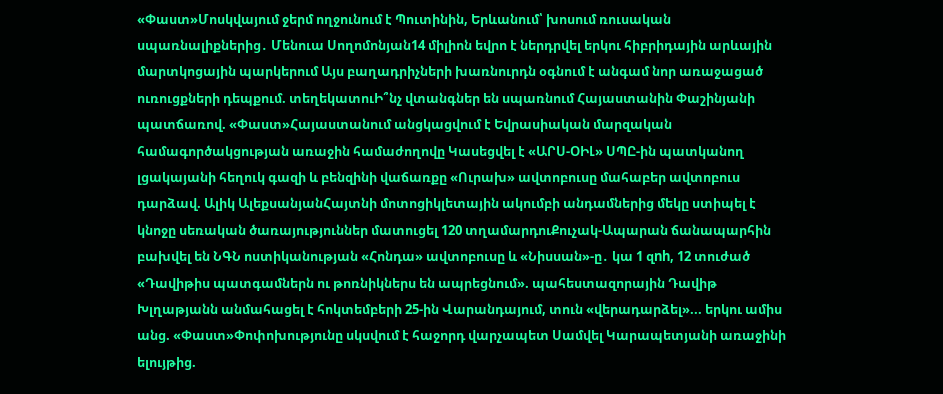«Փաստ»Մոսկվայում ջերմ ողջունում է Պուտինին, Երևանում՝ խոսում ռուսական սպառնալիքներից․ Մենուա Սողոմոնյան14 միլիոն եվրո է ներդրվել երկու հիբրիդային արևային մարտկոցային պարկերում Այս բաղադրիչների խառնուրդն օգնում է անգամ նոր առաջացած ուռուցքների դեպքում. տեղեկատուԻ՞նչ վտանգներ են սպառնում Հայաստանին Փաշինյանի պատճառով. «Փաստ»Հայաստանում անցկացվում է Եվրասիական մարզական համագործակցության առաջին համաժողովը Կասեցվել է «ԱՐՍ-ՕԻԼ» ՍՊԸ-ին պատկանող լցակայանի հեղուկ գազի և բենզինի վաճառքը «Ուրախ» ավտոբուսը մահաբեր ավտոբուս դարձավ. Ալիկ ԱլեքսանյանՀայտնի մոտոցիկլետային ակումբի անդամներից մեկը ստիպել է կնոջը սեռական ծառայություններ մատուցել 120 տղամարդուՔուչակ-Ապարան ճանապարհին բախվել են ՆԳՆ ոստիկանության «Հոնդա» ավտոբուսը և «Նիսսան»-ը․ կա 1 զnh, 12 տուժած «Դավիթիս պատգամներն ու թոռնիկներս են ապրեցնում». պահեստազորային Դավիթ Խլղաթյանն անմահացել է հոկտեմբերի 25-ին Վարանդայում, տուն «վերադարձել»... երկու ամիս անց. «Փաստ»Փոփոխությունը սկսվում է հաջորդ վարչապետ Սամվել Կարապետյանի առաջինի ելույթից.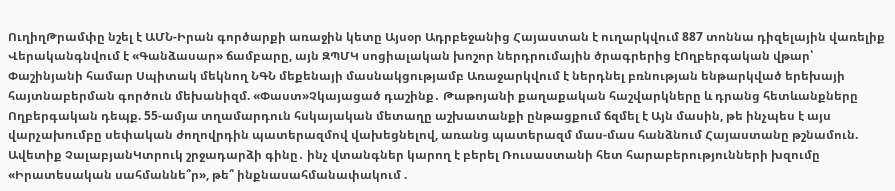ՈւղիղԹրամփը նշել է ԱՄՆ-Իրան գործարքի առաջին կետը Այսօր Ադրբեջանից Հայաստան է ուղարկվում 887 տոննա դիզելային վառելիք Վերականգնվում է «Գանձասար» ճամբարը, այն ԶՊՄԿ սոցիալական խոշոր ներդրումային ծրագրերից էՈղբերգական վթար՝ Փաշինյանի համար Սպիտակ մեկնող ՆԳՆ մեքենայի մասնակցությամբ Առաջարկվում է ներդնել բռնության ենթարկված երեխայի հայտնաբերման գործուն մեխանիզմ. «Փաստ»Չկայացած դաշինք․ Թաթոյանի քաղաքական հաշվարկները և դրանց հետևանքները Ողբերգական դեպք. 55-ամյա տղամարդուն հսկայական մետաղը աշխատանքի ընթացքում ճզմել է Այն մասին, թե ինչպես է այս վարչախումբը սեփական ժողովրդին պատերազմով վախեցնելով, առանց պատերազմ մաս-մաս հանձնում Հայաստանը թշնամուն. Ավետիք ՉալաբյանԿտրուկ շրջադարձի գինը․ ինչ վտանգներ կարող է բերել Ռուսաստանի հետ հարաբերությունների խզումը «Իրատեսական սահմաննե՞ր», թե՞ ինքնասահմանափակում .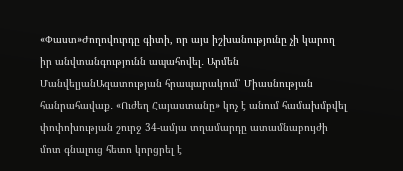«Փաստ»Ժողովուրդը գիտի, որ այս իշխանությունը չի կարող իր անվտանգությունն ապահովել․ Արմեն ՄանվելյանԱզատության հրապարակում՝ Միասնության հանրահավաք․ «Ուժեղ Հայաստանը» կոչ է անում համախմբվել փոփոխության շուրջ 34-ամյա տղամարդը ատամնաբույժի մոտ գնալուց հետո կորցրել է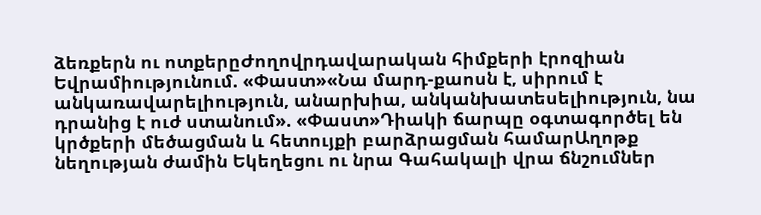ձեռքերն ու ոտքերըԺողովրդավարական հիմքերի էրոզիան Եվրամիությունում. «Փաստ»«Նա մարդ-քաոսն է, սիրում է անկառավարելիություն, անարխիա, անկանխատեսելիություն, նա դրանից է ուժ ստանում». «Փաստ»Դիակի ճարպը օգտագործել են կրծքերի մեծացման և հետույքի բարձրացման համարԱղոթք նեղության ժամին Եկեղեցու ու նրա Գահակալի վրա ճնշումներ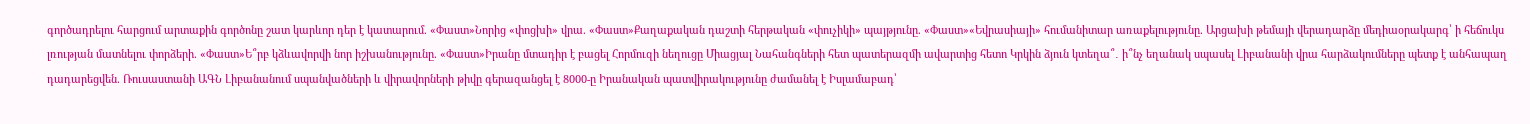գործադրելու հարցում արտաքին գործոնը շատ կարևոր դեր է կատարում. «Փաստ»Նորից «փոցխի» վրա. «Փաստ»Քաղաքական դաշտի հերթական «փուչիկի» պայթյունը. «Փաստ»«Եվրասիայի» հումանիտար առաքելությունը. Արցախի թեմայի վերադարձը մեդիաօրակարգ՝ ի հեճուկս լռության մատնելու փորձերի. «Փաստ»Ե՞րբ կձևավորվի նոր իշխանությունը. «Փաստ»Իրանը մտադիր է բացել Հորմուզի նեղուցը Միացյալ Նահանգների հետ պատերազմի ավարտից հետո Կրկին ձյուն կտեղա՞․ ի՞նչ եղանակ սպասել Լիբանանի վրա հարձակումները պետք է անհապաղ դադարեցվեն. Ռուսաստանի ԱԳՆ Լիբանանում սպանվածների և վիրավորների թիվը գերազանցել է 8000-ը Իրանական պատվիրակությունը ժամանել է Իսլամաբադ՝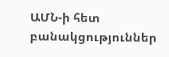ԱՄՆ-ի հետ բանակցություններ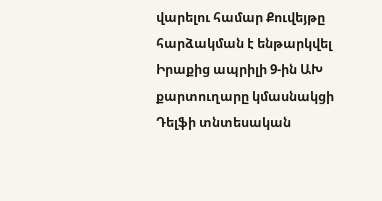վարելու համար Քուվեյթը հարձակման է ենթարկվել Իրաքից ապրիլի 9-ին ԱԽ քարտուղարը կմասնակցի Դելֆի տնտեսական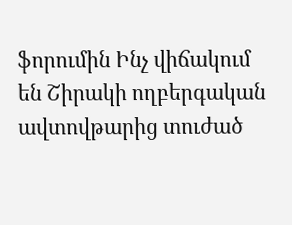ֆորումին Ինչ վիճակում են Շիրակի ողբերգական ավտովթարից տուժած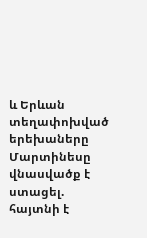և Երևան տեղափոխված երեխաները Մարտինեսը վնասվածք է ստացել. հայտնի է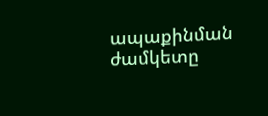ապաքինման ժամկետը